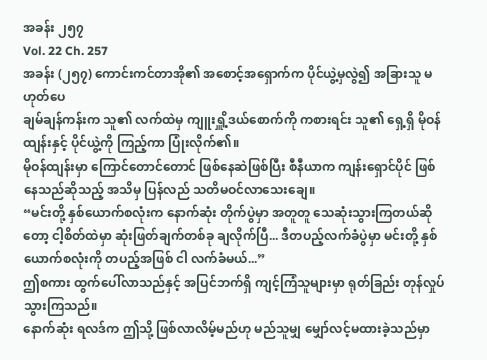အခန်း ၂၅၇
Vol. 22 Ch. 257
အခန်း (၂၅၇) ကောင်းကင်တာအို၏ အစောင့်အရှောက်က ပိုင်ယွဲ့မှလွဲ၍ အခြားသူ မဟုတ်ပေ
ချမ်ချန်ကန်းက သူ၏ လက်ထဲမှ ကျူးရှိူ့ဒယ်စောက်ကို ကစားရင်း သူ၏ ရှေ့ရှိ မိုဝန်ထျန်းနှင့် ပိုင်ယွဲ့ကို ကြည့်ကာ ပြုံးလိုက်၏။
မိုဝန်ထျန်းမှာ ကြောင်တောင်တောင် ဖြစ်နေဆဲဖြစ်ပြီး စီနီယာက ကျန်းရှောင်ပိုင် ဖြစ်နေသည်ဆိုသည့် အသိမှ ပြန်လည် သတိမဝင်လာသေးချေ။
“မင်းတို့ နှစ်ယောက်စလုံးက နောက်ဆုံး တိုက်ပွဲမှာ အတူတူ သေဆုံးသွားကြတယ်ဆိုတော့ ငါ့စိတ်ထဲမှာ ဆုံးဖြတ်ချက်တစ်ခု ချလိုက်ပြီ... ဒီတပည့်လက်ခံပွဲမှာ မင်းတို့ နှစ်ယောက်စလုံးကို တပည့်အဖြစ် ငါ လက်ခံမယ်...”
ဤစကား ထွက်ပေါ်လာသည်နှင့် အပြင်ဘက်ရှိ ကျင့်ကြံသူများမှာ ရုတ်ခြည်း တုန်လှုပ်သွားကြသည်။
နောက်ဆုံး ရလဒ်က ဤသို့ ဖြစ်လာလိမ့်မည်ဟု မည်သူမျှ မျှော်လင့်မထားခဲ့သည်မှာ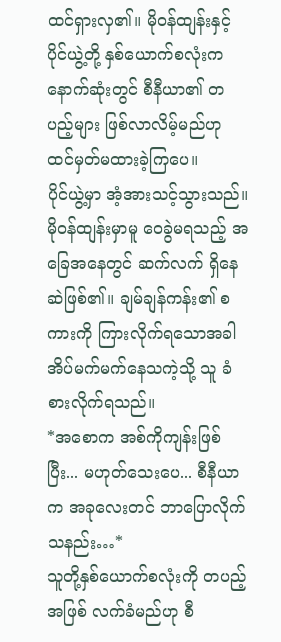ထင်ရှားလှ၏။ မိုဝန်ထျန်းနှင့် ပိုင်ယွဲ့တို့ နှစ်ယောက်စလုံးက နောက်ဆုံးတွင် စီနီယာ၏ တပည့်များ ဖြစ်လာလိမ့်မည်ဟု ထင်မှတ်မထားခဲ့ကြပေ။
ပိုင်ယွဲ့မှာ အံ့အားသင့်သွားသည်။
မိုဝန်ထျန်းမှာမူ ဝေခွဲမရသည့် အခြေအနေတွင် ဆက်လက် ရှိနေဆဲဖြစ်၏။ ချမ်ချန်ကန်း၏ စကားကို ကြားလိုက်ရသောအခါ အိပ်မက်မက်နေသကဲ့သို့ သူ ခံစားလိုက်ရသည်။
*အစောက အစ်ကိုကျန်းဖြစ်ပြီး... မဟုတ်သေးပေ... စီနီယာက အခုလေးတင် ဘာပြောလိုက်သနည်း…*
သူတို့နှစ်ယောက်စလုံးကို တပည့်အဖြစ် လက်ခံမည်ဟု စီ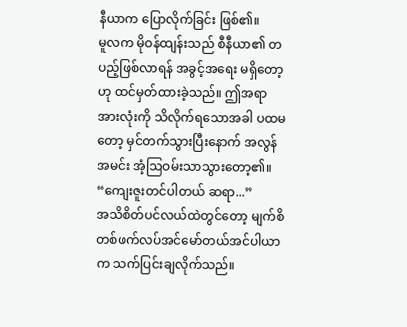နီယာက ပြောလိုက်ခြင်း ဖြစ်၏။
မူလက မိုဝန်ထျန်းသည် စီနီယာ၏ တပည့်ဖြစ်လာရန် အခွင့်အရေး မရှိတော့ဟု ထင်မှတ်ထားခဲ့သည်။ ဤအရာအားလုံးကို သိလိုက်ရသောအခါ ပထမတော့ မှင်တက်သွားပြီးနောက် အလွန်အမင်း အံ့ဩဝမ်းသာသွားတော့၏။
“ကျေးဇူးတင်ပါတယ် ဆရာ...”
အသိစိတ်ပင်လယ်ထဲတွင်တော့ မျက်စိတစ်ဖက်လပ်အင်မော်တယ်အင်ပါယာက သက်ပြင်းချလိုက်သည်။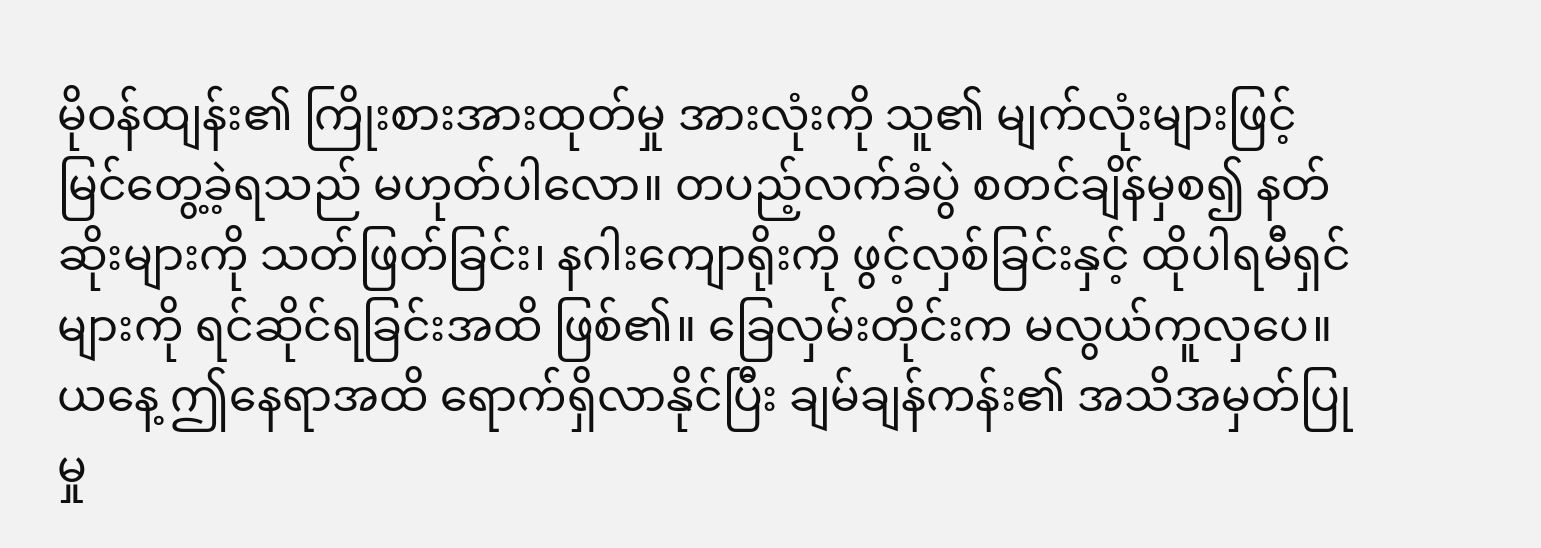မိုဝန်ထျန်း၏ ကြိုးစားအားထုတ်မှု အားလုံးကို သူ၏ မျက်လုံးများဖြင့် မြင်တွေ့ခဲ့ရသည် မဟုတ်ပါလော။ တပည့်လက်ခံပွဲ စတင်ချိန်မှစ၍ နတ်ဆိုးများကို သတ်ဖြတ်ခြင်း၊ နဂါးကျောရိုးကို ဖွင့်လှစ်ခြင်းနှင့် ထိုပါရမီရှင်များကို ရင်ဆိုင်ရခြင်းအထိ ဖြစ်၏။ ခြေလှမ်းတိုင်းက မလွယ်ကူလှပေ။
ယနေ့ ဤနေရာအထိ ရောက်ရှိလာနိုင်ပြီး ချမ်ချန်ကန်း၏ အသိအမှတ်ပြုမှု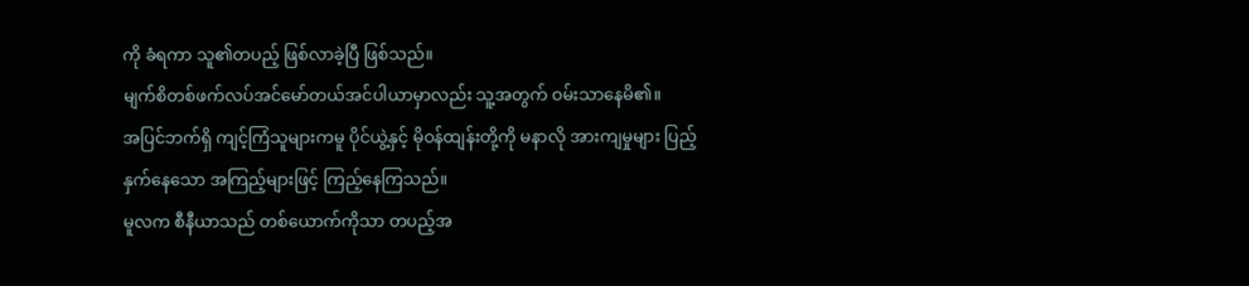ကို ခံရကာ သူ၏တပည့် ဖြစ်လာခဲ့ပြီ ဖြစ်သည်။
မျက်စိတစ်ဖက်လပ်အင်မော်တယ်အင်ပါယာမှာလည်း သူ့အတွက် ဝမ်းသာနေမိ၏။
အပြင်ဘက်ရှိ ကျင့်ကြံသူများကမူ ပိုင်ယွဲ့နှင့် မိုဝန်ထျန်းတို့ကို မနာလို အားကျမှုများ ပြည့်နှက်နေသော အကြည့်များဖြင့် ကြည့်နေကြသည်။
မူလက စီနီယာသည် တစ်ယောက်ကိုသာ တပည့်အ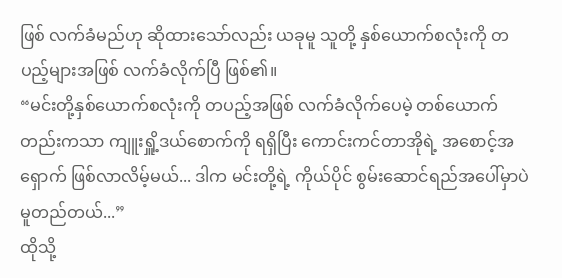ဖြစ် လက်ခံမည်ဟု ဆိုထားသော်လည်း ယခုမူ သူတို့ နှစ်ယောက်စလုံးကို တပည့်များအဖြစ် လက်ခံလိုက်ပြီ ဖြစ်၏။
“မင်းတို့နှစ်ယောက်စလုံးကို တပည့်အဖြစ် လက်ခံလိုက်ပေမဲ့ တစ်ယောက်တည်းကသာ ကျူးရှိူ့ဒယ်စောက်ကို ရရှိပြီး ကောင်းကင်တာအိုရဲ့ အစောင့်အရှောက် ဖြစ်လာလိမ့်မယ်... ဒါက မင်းတို့ရဲ့ ကိုယ်ပိုင် စွမ်းဆောင်ရည်အပေါ်မှာပဲ မူတည်တယ်...”
ထိုသို့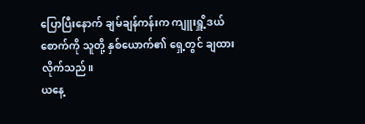ပြောပြီးနောက် ချမ်ချန်ကန်းက ကျူးရှိူ့ဒယ်စောက်ကို သူတို့ နှစ်ယောက်၏ ရှေ့တွင် ချထားလိုက်သည်။
ယနေ့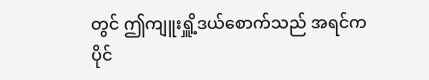တွင် ဤကျူးရှိူ့ဒယ်စောက်သည် အရင်က ပိုင်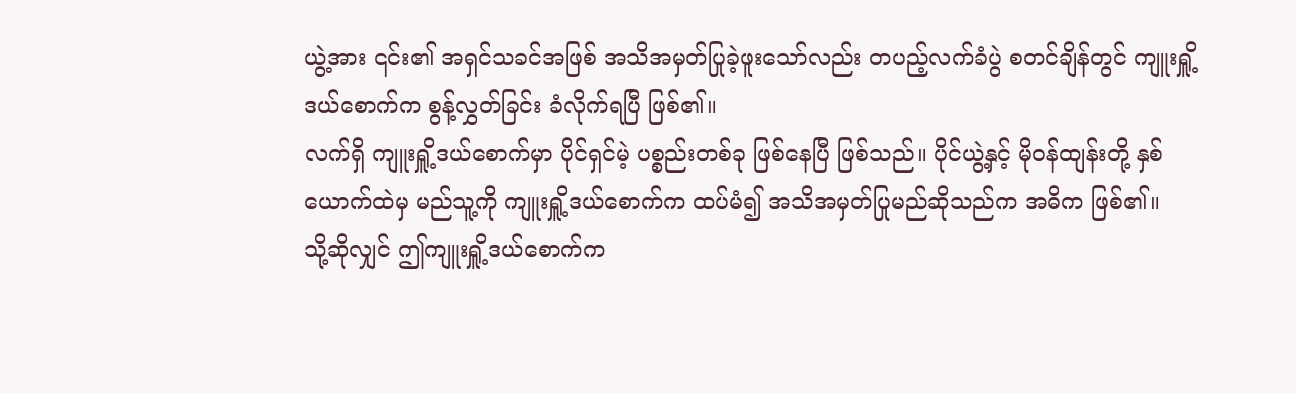ယွဲ့အား ၎င်း၏ အရှင်သခင်အဖြစ် အသိအမှတ်ပြုခဲ့ဖူးသော်လည်း တပည့်လက်ခံပွဲ စတင်ချိန်တွင် ကျူးရှိူ့ဒယ်စောက်က စွန့်လွှတ်ခြင်း ခံလိုက်ရပြီ ဖြစ်၏။
လက်ရှိ ကျူးရှိူ့ဒယ်စောက်မှာ ပိုင်ရှင်မဲ့ ပစ္စည်းတစ်ခု ဖြစ်နေပြီ ဖြစ်သည်။ ပိုင်ယွဲ့နှင့် မိုဝန်ထျန်းတို့ နှစ်ယောက်ထဲမှ မည်သူ့ကို ကျူးရှိူ့ဒယ်စောက်က ထပ်မံ၍ အသိအမှတ်ပြုမည်ဆိုသည်က အဓိက ဖြစ်၏။
သို့ဆိုလျှင် ဤကျူးရှိူ့ဒယ်စောက်က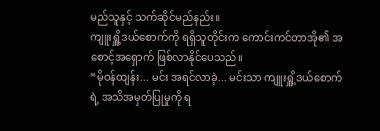မည်သူနှင့် သက်ဆိုင်မည်နည်း။
ကျူးရှိူ့ဒယ်စောက်ကို ရရှိသူတိုင်းက ကောင်းကင်တာအို၏ အစောင့်အရှောက် ဖြစ်လာနိုင်ပေသည်။
“မိုဝန်ထျန်း... မင်း အရင်လာခဲ့... မင်းသာ ကျူးရှိူ့ဒယ်စောက်ရဲ့ အသိအမှတ်ပြုမှုကို ရ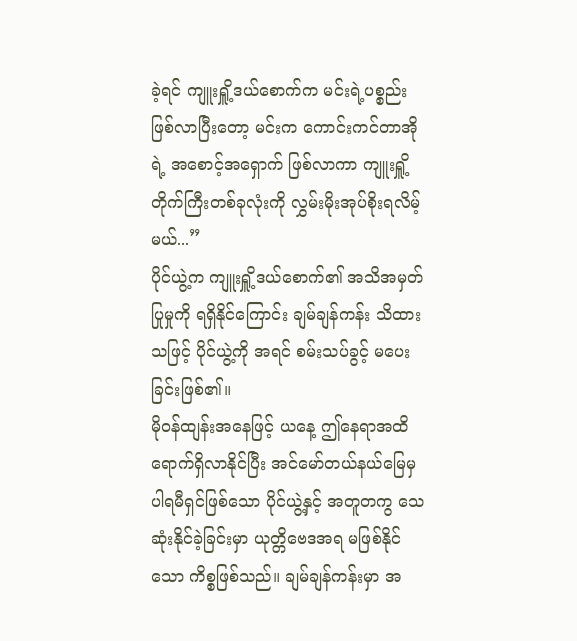ခဲ့ရင် ကျူးရှိူ့ဒယ်စောက်က မင်းရဲ့ပစ္စည်း ဖြစ်လာပြီးတော့ မင်းက ကောင်းကင်တာအိုရဲ့ အစောင့်အရှောက် ဖြစ်လာကာ ကျူးရှိူ့တိုက်ကြီးတစ်ခုလုံးကို လွှမ်းမိုးအုပ်စိုးရလိမ့်မယ်...”
ပိုင်ယွဲ့က ကျူးရှိူ့ဒယ်စောက်၏ အသိအမှတ်ပြုမှုကို ရရှိနိုင်ကြောင်း ချမ်ချန်ကန်း သိထားသဖြင့် ပိုင်ယွဲ့ကို အရင် စမ်းသပ်ခွင့် မပေးခြင်းဖြစ်၏။
မိုဝန်ထျန်းအနေဖြင့် ယနေ့ ဤနေရာအထိ ရောက်ရှိလာနိုင်ပြီး အင်မော်တယ်နယ်မြေမှ ပါရမီရှင်ဖြစ်သော ပိုင်ယွဲ့နှင့် အတူတကွ သေဆုံးနိုင်ခဲ့ခြင်းမှာ ယုတ္တိဗေဒအရ မဖြစ်နိုင်သော ကိစ္စဖြစ်သည်။ ချမ်ချန်ကန်းမှာ အ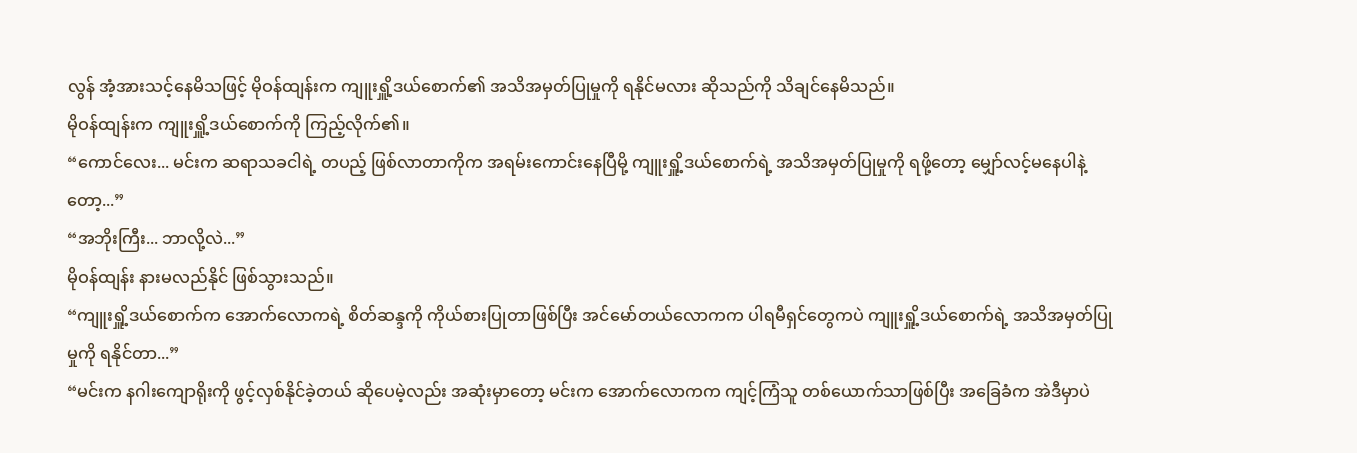လွန် အံ့အားသင့်နေမိသဖြင့် မိုဝန်ထျန်းက ကျူးရှိူ့ဒယ်စောက်၏ အသိအမှတ်ပြုမှုကို ရနိုင်မလား ဆိုသည်ကို သိချင်နေမိသည်။
မိုဝန်ထျန်းက ကျူးရှိူ့ဒယ်စောက်ကို ကြည့်လိုက်၏။
“ကောင်လေး... မင်းက ဆရာသခငါရဲ့ တပည့် ဖြစ်လာတာကိုက အရမ်းကောင်းနေပြီမို့ ကျူးရှိူ့ဒယ်စောက်ရဲ့ အသိအမှတ်ပြုမှုကို ရဖို့တော့ မျှော်လင့်မနေပါနဲ့တော့...”
“အဘိုးကြီး... ဘာလို့လဲ...”
မိုဝန်ထျန်း နားမလည်နိုင် ဖြစ်သွားသည်။
“ကျူးရှိူ့ဒယ်စောက်က အောက်လောကရဲ့ စိတ်ဆန္ဒကို ကိုယ်စားပြုတာဖြစ်ပြီး အင်မော်တယ်လောကက ပါရမီရှင်တွေကပဲ ကျူးရှိူ့ဒယ်စောက်ရဲ့ အသိအမှတ်ပြုမှုကို ရနိုင်တာ...”
“မင်းက နဂါးကျောရိုးကို ဖွင့်လှစ်နိုင်ခဲ့တယ် ဆိုပေမဲ့လည်း အဆုံးမှာတော့ မင်းက အောက်လောကက ကျင့်ကြံသူ တစ်ယောက်သာဖြစ်ပြီး အခြေခံက အဲဒီမှာပဲ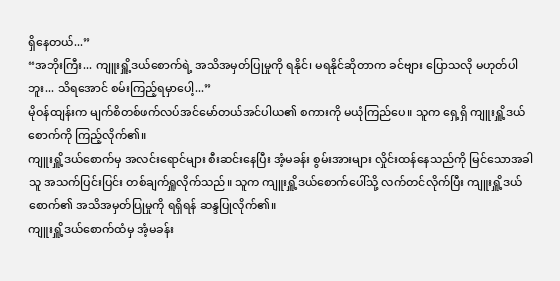ရှိနေတယ်...”
“အဘိုးကြီး... ကျူးရှိူ့ဒယ်စောက်ရဲ့ အသိအမှတ်ပြုမှုကို ရနိုင်၊ မရနိုင်ဆိုတာက ခင်ဗျား ပြောသလို မဟုတ်ပါဘူး... သိရအောင် စမ်းကြည့်ရမှာပေါ့...”
မိုဝန်ထျန်းက မျက်စိတစ်ဖက်လပ်အင်မော်တယ်အင်ပါယ၏ စကားကို မယုံကြည်ပေ။ သူက ရှေ့ရှိ ကျူးရှိူ့ဒယ်စောက်ကို ကြည့်လိုက်၏။
ကျူးရှိူ့ဒယ်စောက်မှ အလင်းရောင်များ စီးဆင်းနေပြီး အံ့မခန်း စွမ်းအားများ လှိုင်းထန်နေသည်ကို မြင်သောအခါ သူ အသက်ပြင်းပြင်း တစ်ချက်ရှူလိုက်သည်။ သူက ကျူးရှိူ့ဒယ်စောက်ပေါ်သို့ လက်တင်လိုက်ပြီး ကျူးရှိူ့ဒယ်စောက်၏ အသိအမှတ်ပြုမှုကို ရရှိရန် ဆန္ဒပြုလိုက်၏။
ကျူးရှိူ့ဒယ်စောက်ထံမှ အံ့မခန်း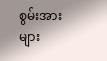စွမ်းအားများ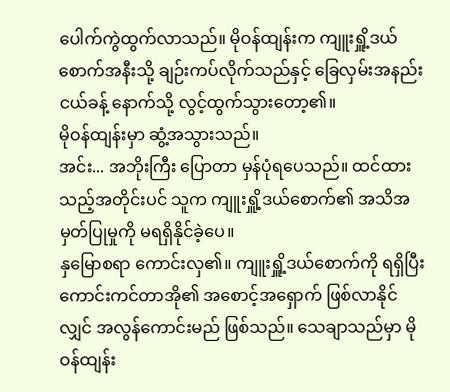ပေါက်ကွဲထွက်လာသည်။ မိုဝန်ထျန်းက ကျူးရှိူ့ဒယ်စောက်အနီးသို့ ချဉ်းကပ်လိုက်သည်နှင့် ခြေလှမ်းအနည်းငယ်ခန့် နောက်သို့ လွင့်ထွက်သွားတော့၏။
မိုဝန်ထျန်းမှာ ဆွံ့အသွားသည်။
အင်း... အဘိုးကြီး ပြောတာ မှန်ပုံရပေသည်။ ထင်ထားသည့်အတိုင်းပင် သူက ကျူးရှိူ့ဒယ်စောက်၏ အသိအမှတ်ပြုမှုကို မရရှိနိုင်ခဲ့ပေ။
နှမြောစရာ ကောင်းလှ၏။ ကျူးရှိူ့ဒယ်စောက်ကို ရရှိပြီး ကောင်းကင်တာအို၏ အစောင့်အရှောက် ဖြစ်လာနိုင်လျှင် အလွန်ကောင်းမည် ဖြစ်သည်။ သေချာသည်မှာ မိုဝန်ထျန်း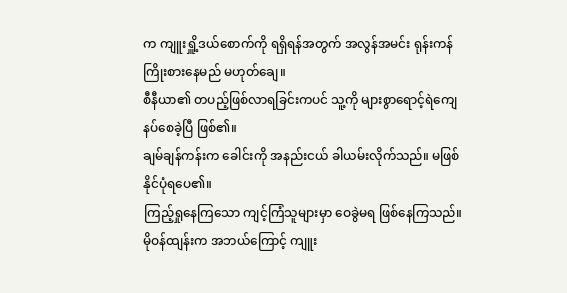က ကျူးရှိူ့ဒယ်စောက်ကို ရရှိရန်အတွက် အလွန်အမင်း ရုန်းကန်ကြိုးစားနေမည် မဟုတ်ချေ။
စီနီယာ၏ တပည့်ဖြစ်လာရခြင်းကပင် သူ့ကို များစွာရောင့်ရဲကျေနပ်စေခဲ့ပြီ ဖြစ်၏။
ချမ်ချန်ကန်းက ခေါင်းကို အနည်းငယ် ခါယမ်းလိုက်သည်။ မဖြစ်နိုင်ပုံရပေ၏။
ကြည့်ရှုနေကြသော ကျင့်ကြံသူများမှာ ဝေခွဲမရ ဖြစ်နေကြသည်။ မိုဝန်ထျန်းက အဘယ်ကြောင့် ကျူး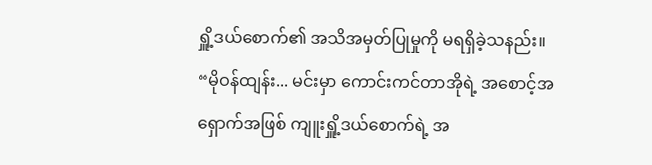ရှိူ့ဒယ်စောက်၏ အသိအမှတ်ပြုမှုကို မရရှိခဲ့သနည်း။
“မိုဝန်ထျန်း... မင်းမှာ ကောင်းကင်တာအိုရဲ့ အစောင့်အရှောက်အဖြစ် ကျူးရှိူ့ဒယ်စောက်ရဲ့ အ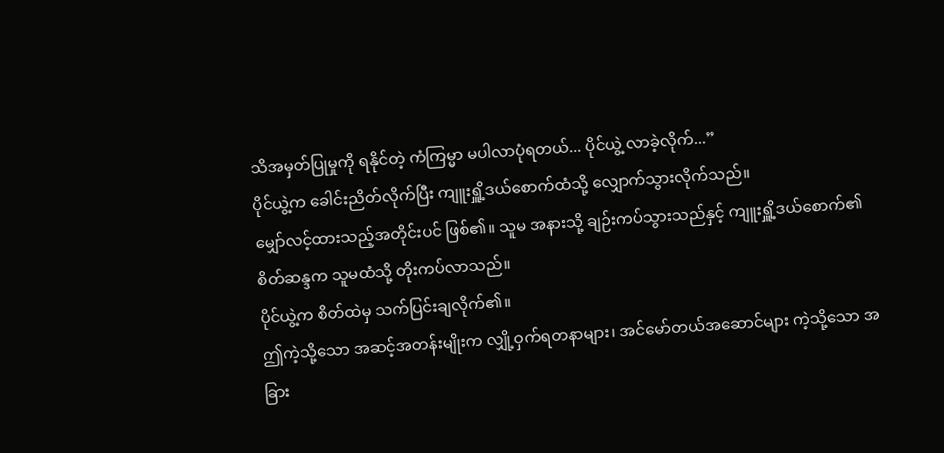သိအမှတ်ပြုမှုကို ရနိုင်တဲ့ ကံကြမ္မာ မပါလာပုံရတယ်... ပိုင်ယွဲ့ လာခဲ့လိုက်...”
ပိုင်ယွဲ့က ခေါင်းညိတ်လိုက်ပြီး ကျူးရှိူ့ဒယ်စောက်ထံသို့ လျှောက်သွားလိုက်သည်။
မျှော်လင့်ထားသည့်အတိုင်းပင် ဖြစ်၏။ သူမ အနားသို့ ချဉ်းကပ်သွားသည်နှင့် ကျူးရှိူ့ဒယ်စောက်၏ စိတ်ဆန္ဒက သူမထံသို့ တိုးကပ်လာသည်။
ပိုင်ယွဲ့က စိတ်ထဲမှ သက်ပြင်းချလိုက်၏။
ဤကဲ့သို့သော အဆင့်အတန်းမျိုးက လျှို့ဝှက်ရတနာများ၊ အင်မော်တယ်အဆောင်များ ကဲ့သို့သော အခြား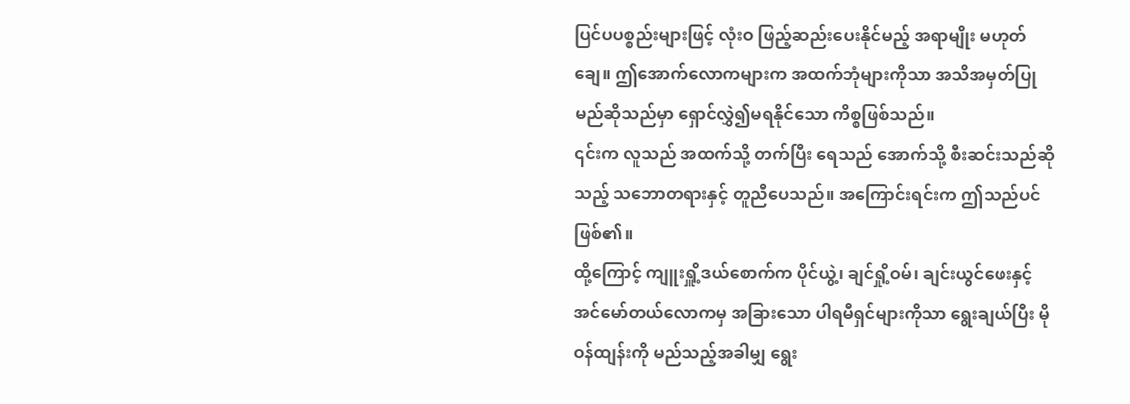ပြင်ပပစ္စည်းများဖြင့် လုံးဝ ဖြည့်ဆည်းပေးနိုင်မည့် အရာမျိုး မဟုတ်ချေ။ ဤအောက်လောကများက အထက်ဘုံများကိုသာ အသိအမှတ်ပြုမည်ဆိုသည်မှာ ရှောင်လွှဲ၍မရနိုင်သော ကိစ္စဖြစ်သည်။
၎င်းက လူသည် အထက်သို့ တက်ပြီး ရေသည် အောက်သို့ စီးဆင်းသည်ဆိုသည့် သဘောတရားနှင့် တူညီပေသည်။ အကြောင်းရင်းက ဤသည်ပင် ဖြစ်၏။
ထို့ကြောင့် ကျူးရှိူ့ဒယ်စောက်က ပိုင်ယွဲ့၊ ချင်ရှို့ဝမ်၊ ချင်းယွင်ဖေးနှင့် အင်မော်တယ်လောကမှ အခြားသော ပါရမီရှင်များကိုသာ ရွေးချယ်ပြီး မိုဝန်ထျန်းကို မည်သည့်အခါမျှ ရွေး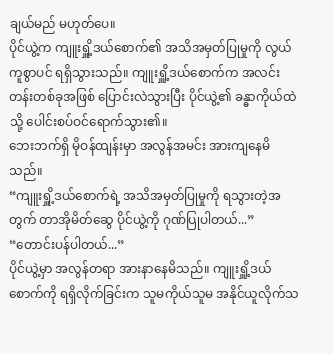ချယ်မည် မဟုတ်ပေ။
ပိုင်ယွဲ့က ကျူးရှိူ့ဒယ်စောက်၏ အသိအမှတ်ပြုမှုကို လွယ်ကူစွာပင် ရရှိသွားသည်။ ကျူးရှိူ့ဒယ်စောက်က အလင်းတန်းတစ်ခုအဖြစ် ပြောင်းလဲသွားပြီး ပိုင်ယွဲ့၏ ခန္ဓာကိုယ်ထဲသို့ ပေါင်းစပ်ဝင်ရောက်သွား၏။
ဘေးဘက်ရှိ မိုဝန်ထျန်းမှာ အလွန်အမင်း အားကျနေမိသည်။
“ကျူးရှိူ့ဒယ်စောက်ရဲ့ အသိအမှတ်ပြုမှုကို ရသွားတဲ့အတွက် တာအိုမိတ်ဆွေ ပိုင်ယွဲ့ကို ဂုဏ်ပြုပါတယ်...”
“တောင်းပန်ပါတယ်...”
ပိုင်ယွဲ့မှာ အလွန်တရာ အားနာနေမိသည်။ ကျူးရှိူ့ဒယ်စောက်ကို ရရှိလိုက်ခြင်းက သူမကိုယ်သူမ အနိုင်ယူလိုက်သ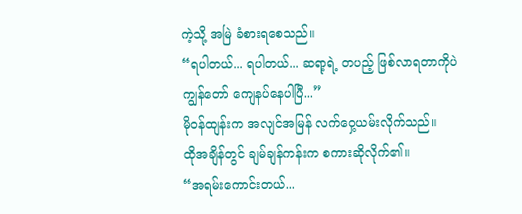ကဲ့သို့ အမြဲ ခံစားရစေသည်။
“ရပါတယ်... ရပါတယ်... ဆရာ့ရဲ့ တပည့် ဖြစ်လာရတာကိုပဲ ကျွန်တော် ကျေနပ်နေပါပြီ...”
မိုဝန်ထျန်းက အလျင်အမြန် လက်ဝှေ့ယမ်းလိုက်သည်။
ထိုအချိန်တွင် ချမ်ချန်ကန်းက စကားဆိုလိုက်၏။
“အရမ်းကောင်းတယ်...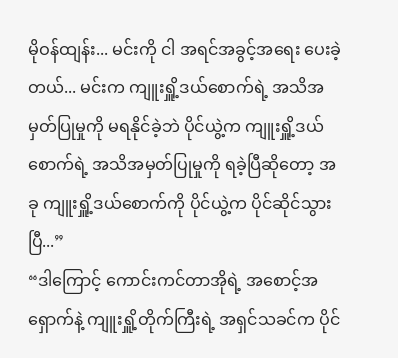မိုဝန်ထျန်း... မင်းကို ငါ အရင်အခွင့်အရေး ပေးခဲ့တယ်... မင်းက ကျူးရှိူ့ဒယ်စောက်ရဲ့ အသိအမှတ်ပြုမှုကို မရနိုင်ခဲ့ဘဲ ပိုင်ယွဲ့က ကျူးရှိူ့ဒယ်စောက်ရဲ့ အသိအမှတ်ပြုမှုကို ရခဲ့ပြီဆိုတော့ အခု ကျူးရှိူ့ဒယ်စောက်ကို ပိုင်ယွဲ့က ပိုင်ဆိုင်သွားပြီ...”
“ဒါကြောင့် ကောင်းကင်တာအိုရဲ့ အစောင့်အရှောက်နဲ့ ကျူးရှိူ့တိုက်ကြီးရဲ့ အရှင်သခင်က ပိုင်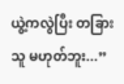ယွဲ့ကလွဲပြီး တခြားသူ မဟုတ်ဘူး...”